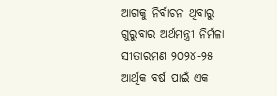ଆଗକୁ ନିର୍ବାଚନ ଥିବାରୁ ଗୁରୁବାର ଅର୍ଥମନ୍ତ୍ରୀ ନିର୍ମଳା ସୀତାରମଣ ୨୦୨୪-୨୫ ଆର୍ଥିକ ବର୍ଷ ପାଇଁ ଏକ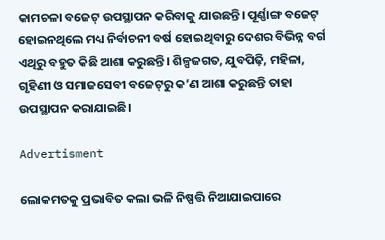କାମଚଳା ବଜେଟ୍‌ ଉପସ୍ଥାପନ କରିବାକୁ ଯାଉଛନ୍ତି। ପୂର୍ଣ୍ଣାଙ୍ଗ ବଜେଟ୍‌ ହୋଇନଥିଲେ ମଧ୍ୟ ନିର୍ବାଚନୀ ବର୍ଷ ହୋଇଥିବାରୁ ଦେଶର ବିଭିନ୍ନ ବର୍ଗ ଏଥିରୁ ବହୁତ କିଛି ଆଶା କରୁଛନ୍ତି। ଶିଳ୍ପଜଗତ, ଯୁବପିଢ଼ି, ମହିଳା, ଗୃହିଣୀ ଓ ସମାଜସେବୀ ବଜେଟ୍‌ରୁ କ’ଣ ଆଶା କରୁଛନ୍ତି ତାହା ଉପସ୍ଥାପନ କରାଯାଇଛି।

Advertisment

ଲୋକମତକୁ ପ୍ରଭାବିତ କଲା ଭଳି ନିଷ୍ପତ୍ତି ନିଆଯାଇପାରେ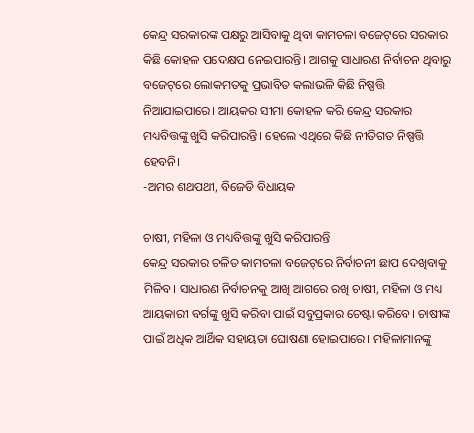କେନ୍ଦ୍ର ସରକାରଙ୍କ ପକ୍ଷରୁ ଆସିବାକୁ ଥିବା କାମଚଳା ବଜେଟ୍‌ରେ ସରକାର କିଛି କୋହଳ ପଦ‌େକ୍ଷପ ନେଇପାରନ୍ତି। ଆଗକୁ ସାଧାରଣ ନିର୍ବାଚନ ଥିବାରୁ ବଜେଟ୍‌ରେ ଲୋକମତକୁ ପ୍ରଭାବିତ କଲାଭଳି କିଛି ନିଷ୍ପତ୍ତି ନିଆଯାଇପାରେ। ଆୟକର ସୀମା କୋହଳ କରି କେନ୍ଦ୍ର ସରକାର ମଧ୍ୟବିତ୍ତଙ୍କୁ ଖୁସି କରିପାରନ୍ତି। ହେଲେ ଏଥିରେ କିଛି ନୀତିଗତ ନିଷ୍ପତ୍ତି ହେବନି।
-ଅମର ଶଥପଥୀ, ବିଜେଡି ବିଧାୟକ

ଚାଷୀ, ମହିଳା ଓ ମଧ୍ୟବିତ୍ତଙ୍କୁ ଖୁସି କରିପାରନ୍ତି
କେନ୍ଦ୍ର ସରକାର ଚଳିତ କାମଚଳା ବଜେଟ୍‌ରେ ନିର୍ବାଚନୀ ଛାପ ଦେଖିବାକୁ ମିଳିବ। ସାଧାରଣ ନିର୍ବାଚନକୁ ଆଖି ଆଗରେ ରଖି ଚାଷୀ, ମହିଳା ଓ ମଧ୍ୟ ଆୟକାରୀ ବର୍ଗଙ୍କୁ ଖୁସି କରିବା ପାଇଁ ସବୁପ୍ରକାର ଚେଷ୍ଟା କରିବେ। ଚାଷୀଙ୍କ ପାଇଁ ଅଧିକ ଆର୍ଥିକ ସହାୟତା ଘୋଷଣା ହୋଇପାରେ। ମହିଳାମାନଙ୍କୁ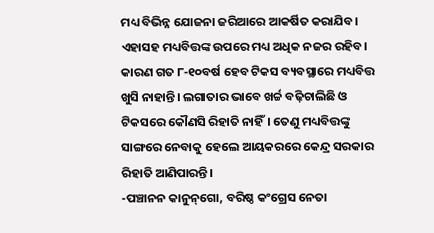ମଧ୍ୟ ବିଭିନ୍ନ ଯୋଜନା ଜରିଆରେ ଆକର୍ଷିତ କରାଯିବ। ଏହାସହ ମଧ୍ୟବିତ୍ତଙ୍କ ଉପରେ ମଧ୍ୟ ଅଧିକ ନଜର ରହିବ। କାରଣ ଗତ ୮-୧୦ବର୍ଷ ହେବ ଟିକସ ବ୍ୟବସ୍ଥାରେ ମଧ୍ୟବିତ୍ତ ଖୁସି ନାହାନ୍ତି। ଲଗାତାର ଭାବେ ଖର୍ଚ୍ଚ ବଢ଼ିଚାଲିଛି ଓ ଟିକସରେ କୌଣସି ରିହାତି ନାହିଁ। ତେଣୁ ମଧ୍ୟବିତ୍ତଙ୍କୁ ସାଙ୍ଗରେ ନେବାକୁ ହେଲେ ଆୟକରରେ କେନ୍ଦ୍ର ସରକାର ରିହାତି ଆଣିପାରନ୍ତି।
-ପଞ୍ଚାନନ କାନୁନ୍‌ଗୋ, ବରିଷ୍ଠ କଂଗ୍ରେସ ନେତା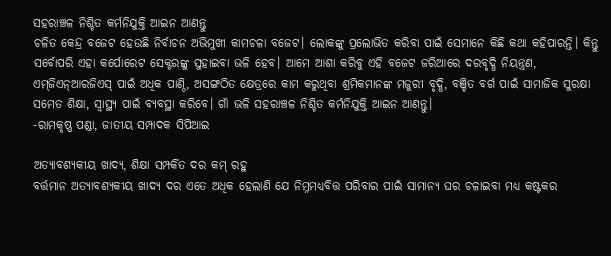ସହରାଞ୍ଚଳ ନିଶ୍ଚିତ କର୍ମନିଯୁକ୍ତି ଆଇନ ଆଣନ୍ତୁ
ଚଳିତ କେନ୍ଦ୍ର ବଜେଟ ହେଉଛି ନିର୍ବାଚନ ଅଭିମୁଖୀ କାମଚଳା ବଜେଟ। ଲୋକଙ୍କୁ ପ୍ରଲୋଭିତ କରିବା ପାଇଁ ସେମାନେ କିଛି କଥା କହିପାରନ୍ତି। କିନ୍ତୁ ସର୍ବୋପରି ଏହା କର୍ପୋରେଟ ସେକ୍ଟରଙ୍କୁ ସୁହାଇବା ଭଳି ହେବ। ଆମେ ଆଶା କରିବୁ ଏହି ବଜେଟ ଜରିଆରେ ଦରବୃଦ୍ଧି ନିୟନ୍ତ୍ରଣ, ଏମ୍‌ଜିଏନ୍‌ଆରଜିଏସ୍‌ ପାଇଁ ଅଧିକ ପାଣ୍ଠି, ଅସଙ୍ଗଠିତ କ୍ଷେତ୍ରରେ କାମ କରୁଥିବା ଶ୍ରମିକମାନଙ୍କ ମଜୁରୀ ବୃଦ୍ଧି, ବଞ୍ଚିତ ବର୍ଗ ପାଇଁ ସାମାଜିକ ସୁରକ୍ଷା ସମେତ ଶିକ୍ଷା, ସ୍ବାସ୍ଥ୍ୟ ପାଇଁ ବ୍ୟବସ୍ଥା କରିବେ। ଗାଁ ଭଳି ସହରାଞ୍ଚଳ ନିଶ୍ଚିତ କର୍ମନିଯୁକ୍ତି ଆଇନ ଆଣନ୍ତୁ।
-ରାମକୃଷ୍ଣ ପଣ୍ଡା, ଜାତୀୟ ସମ୍ପାଦକ ସିପିଆଇ

ଅତ୍ୟାବଶ୍ୟକୀୟ ଖାଦ୍ୟ, ଶିକ୍ଷା ସମ୍ପର୍କିତ ଦର କମ୍‌ ରହୁ
ବର୍ତ୍ତମାନ ଅତ୍ୟାବଶ୍ୟକୀୟ ଖାଦ୍ୟ ଦର ଏତେ ଅଧିକ ହେଲାଣି ଯେ ନିମ୍ନମଧ୍ୟବିତ୍ତ ପରିବାର ପାଇଁ ସାମାନ୍ୟ ଘର ଚଳାଇବା ମଧ୍ୟ କଷ୍ଟକର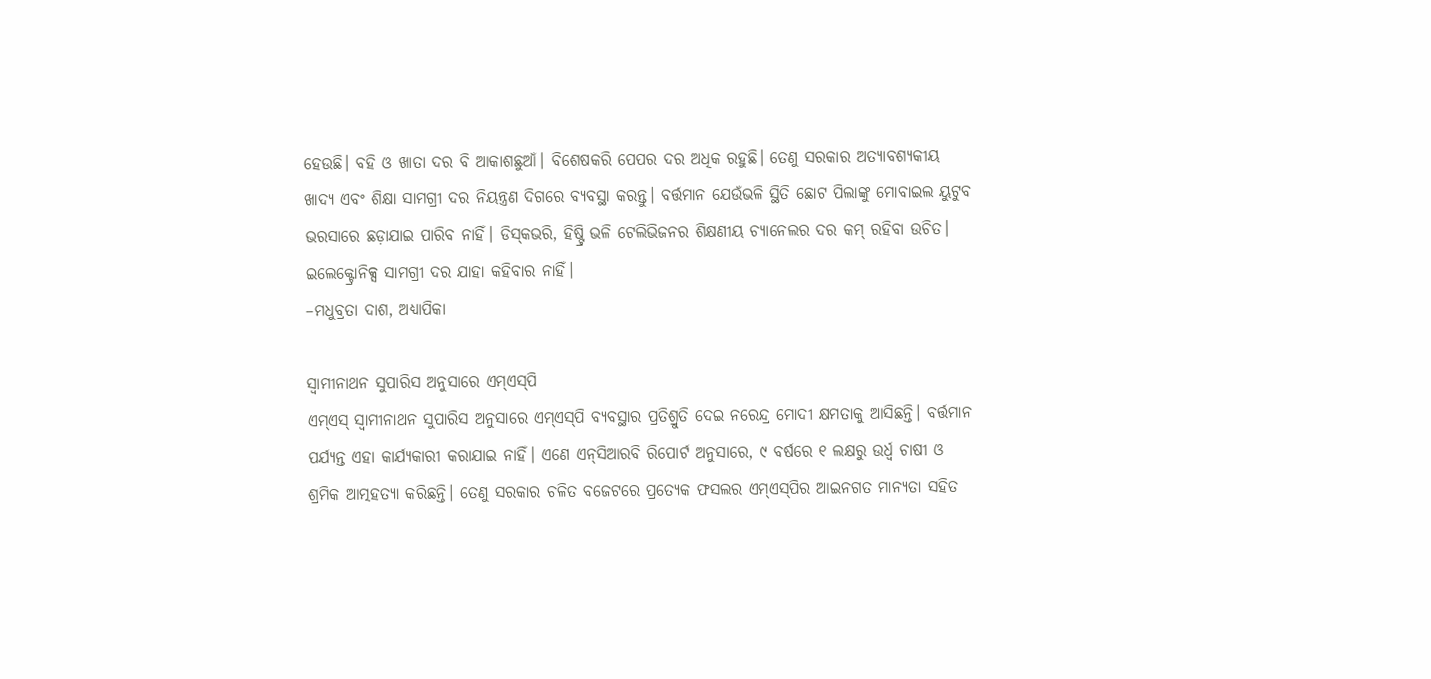ହେଉଛି। ବହି ଓ ଖାତା ଦର ବି ଆକାଶଛୁଆଁ। ବିଶେଷକରି ପେପର ଦର ଅଧିକ ରହୁଛି। ତେଣୁ ସରକାର ଅତ୍ୟାବଶ୍ୟକୀୟ ଖାଦ୍ୟ ଏବଂ ଶିକ୍ଷା ସାମଗ୍ରୀ ଦର ନିୟନ୍ତ୍ରଣ ଦିଗରେ ବ୍ୟବସ୍ଥା କରନ୍ତୁ। ବର୍ତ୍ତମାନ ଯେଉଁଭଳି ସ୍ଥିତି ଛୋଟ ପିଲାଙ୍କୁ ମୋବାଇଲ ୟୁଟୁବ ଭରସାରେ ଛଡ଼ାଯାଇ ପାରିବ ନାହିଁ। ଡିସ୍‌କଭରି, ହିଷ୍ଟ୍ରି ଭଳି ଟେଲିଭିଜନର ଶିକ୍ଷଣୀୟ ଚ୍ୟାନେଲର ଦର କମ୍‌ ରହିବା ଉଚିତ। ଇଲେକ୍ଟ୍ରୋନିକ୍ସ ସାମଗ୍ରୀ ଦର ଯାହା କହିବାର ନାହିଁ।
–ମଧୁବ୍ରତା ଦାଶ, ଅଧ୍ୟାପିକା

ସ୍ବାମୀନାଥନ ସୁପାରିସ ଅନୁସାରେ ଏମ୍‌ଏସ୍‌ପି
ଏମ୍‌ଏସ୍‌ ସ୍ବାମୀନାଥନ ସୁପାରିସ ଅନୁସାରେ ଏମ୍‌ଏସ୍‌ପି ବ୍ୟବସ୍ଥାର ପ୍ରତିଶ୍ରୁତି ଦେଇ ନରେନ୍ଦ୍ର ମୋଦୀ କ୍ଷମତାକୁ ଆସିଛନ୍ତି। ବର୍ତ୍ତମାନ ପର୍ଯ୍ୟନ୍ତ ଏହା କାର୍ଯ୍ୟକାରୀ କରାଯାଇ ନାହିଁ। ଏଣେ ଏନ୍‌ସିଆରବି ରିପୋର୍ଟ ଅନୁସାରେ, ୯ ବର୍ଷରେ ୧ ଲକ୍ଷରୁ ଉର୍ଧ୍ବ ଚାଷୀ ଓ ଶ୍ରମିକ ଆତ୍ମହତ୍ୟା କରିଛନ୍ତି। ତେଣୁ ସରକାର ଚଳିତ ବଜେଟରେ ପ୍ରତ୍ୟେକ ଫସଲର ଏମ୍‌ଏସ୍‌ପିର ଆଇନଗତ ମାନ୍ୟତା ସହିତ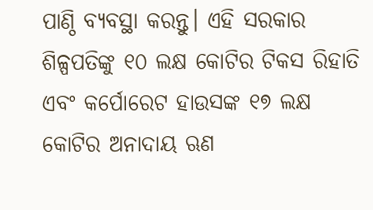ପାଣ୍ଠି ବ୍ୟବସ୍ଥା କରନ୍ତୁ। ଏହି ସରକାର ଶିଳ୍ପପତିଙ୍କୁ ୧୦ ଲକ୍ଷ କୋଟିର ଟିକସ ରିହାତି ଏବଂ କର୍ପୋରେଟ ହାଉସଙ୍କ ୧୭ ଲକ୍ଷ କୋଟିର ଅନାଦାୟ ଋଣ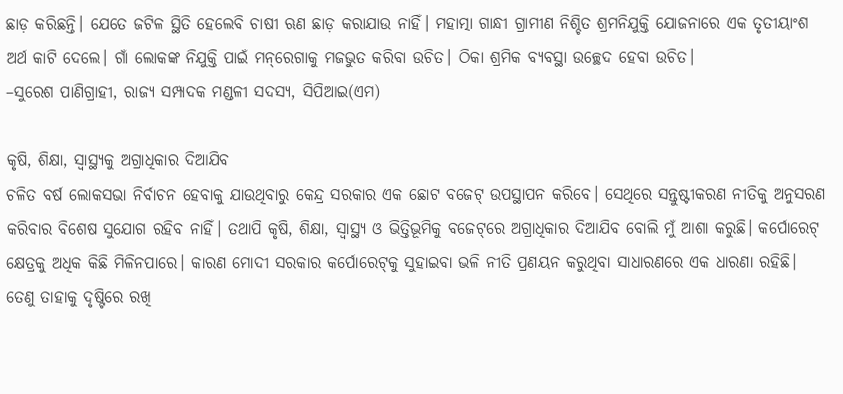ଛାଡ଼ କରିଛନ୍ତି। ଯେତେ ଜଟିଳ ସ୍ଥିତି ହେଲେବି ଚାଷୀ ଋଣ ଛାଡ଼ କରାଯାଉ ନାହିଁ। ମହାତ୍ମା ଗାନ୍ଧୀ ଗ୍ରାମୀଣ ନିଶ୍ଚିତ ଶ୍ରମନିଯୁକ୍ତି ଯୋଜନାରେ ଏକ ତୃତୀୟାଂଶ ଅର୍ଥ କାଟି ଦେଲେ। ଗାଁ ଲୋକଙ୍କ ନିଯୁକ୍ତି ପାଇଁ ମନ୍‌ରେଗାକୁ ମଜଭୁତ କରିବା ଉଚିତ। ଠିକା ଶ୍ରମିକ ବ୍ୟବସ୍ଥା ଉଚ୍ଛେଦ ହେବା ଉଚିତ।
–ସୁରେଶ ପାଣିଗ୍ରାହୀ, ରାଜ୍ୟ ସମ୍ପାଦକ ମଣ୍ଡଳୀ ସଦସ୍ୟ, ସିପିଆଇ(ଏମ)

କୃଷି, ଶିକ୍ଷା, ସ୍ବାସ୍ଥ୍ୟକୁ ଅଗ୍ରାଧିକାର ଦିଆଯିବ
ଚଳିତ ବର୍ଷ ଲୋକସଭା ନିର୍ବାଚନ ହେବାକୁ ଯାଉଥିବାରୁ କେନ୍ଦ୍ର ସରକାର ଏକ ଛୋଟ ବଜେଟ୍ ଉପସ୍ଥାପନ କରିବେ। ସେଥିରେ ସନ୍ତୁଷ୍ଟୀକରଣ ନୀତିକୁ ଅନୁସରଣ କରିବାର ବିଶେଷ ସୁଯୋଗ ରହିବ ନାହିଁ। ତଥାପି କୃଷି, ଶିକ୍ଷା, ସ୍ବାସ୍ଥ୍ୟ ଓ ଭିତ୍ତିଭୂମିକୁ ବଜେଟ୍‌ରେ ଅଗ୍ରାଧିକାର ଦିଆଯିବ ବୋଲି ମୁଁ ଆଶା କରୁଛି। କର୍ପୋରେଟ୍‌ କ୍ଷେତ୍ରକୁ ଅଧିକ କିଛି ମିଳିନପାରେ। କାରଣ ମୋଦୀ ସରକାର କର୍ପୋରେଟ୍‌କୁ ସୁହାଇବା ଭଳି ନୀତି ପ୍ରଣୟନ କରୁଥିବା ସାଧାରଣରେ ଏକ ଧାରଣା ରହିଛି। ତେଣୁ ତାହାକୁ ଦୃଷ୍ଟିରେ ରଖି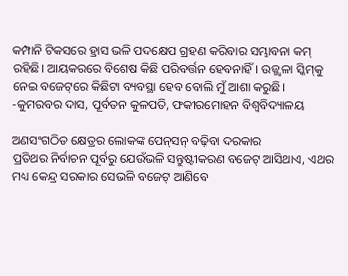କମ୍ପାନି ଟିକସରେ ହ୍ରାସ ଭଳି ପଦକ୍ଷେପ ଗ୍ରହଣ କରିବାର ସମ୍ଭାବନା କମ୍ ରହିଛି। ଆୟକରରେ ବିଶେଷ କିଛି ପରିବର୍ତ୍ତନ ହେବନାହିଁ। ଉଜ୍ଜ୍ବଳା ସ୍କିମ୍‌କୁ ନେଇ ବଜେଟ୍‌ରେ କିଛିଟା ବ୍ୟବସ୍ଥା ହେବ ବୋଲି ମୁଁ ଆଶା କରୁଛି।
-କୁମରବର ଦାସ, ପୂର୍ବତନ କୁଳପତି, ଫକୀରମୋହନ ବିଶ୍ବବିଦ୍ୟାଳୟ

ଅଣସଂଗଠିତ କ୍ଷେତ୍ରର ଲୋକଙ୍କ ପେନ୍‌ସନ୍‌ ବଢ଼ିବା ଦରକାର
ପ୍ରତିଥର ନିର୍ବାଚନ ପୂର୍ବରୁ ଯେଉଁଭଳି ସନ୍ତୁଷ୍ଟୀକରଣ ବଜେଟ୍ ଆସିଥାଏ, ଏଥର ମଧ୍ୟ କେନ୍ଦ୍ର ସରକାର ସେଭଳି ବଜେଟ୍ ଆଣିବେ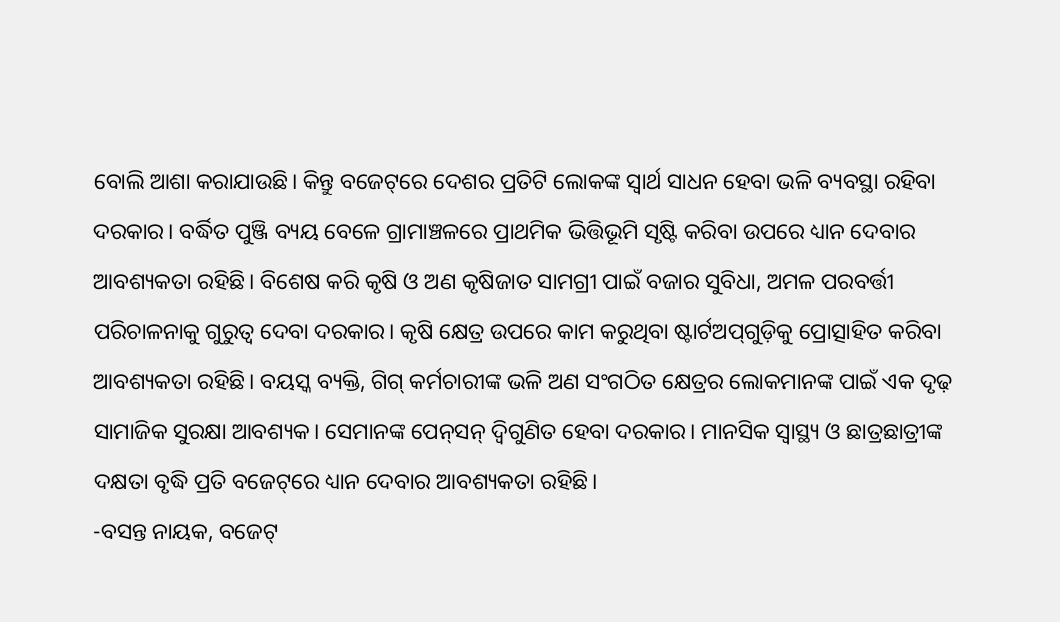ବୋଲି ଆଶା କରାଯାଉଛି। କିନ୍ତୁ ବଜେଟ୍‌ରେ ଦେଶର ପ୍ରତିଟି ଲୋକଙ୍କ ସ୍ବାର୍ଥ ସାଧନ ହେବା ଭଳି ବ୍ୟବସ୍ଥା ରହିବା ଦରକାର। ବର୍ଦ୍ଧିତ ପୁଞ୍ଜି ବ୍ୟୟ ‌ବେଳେ ଗ୍ରାମାଞ୍ଚଳରେ ପ୍ରାଥମିକ ଭିତ୍ତିଭୂମି ସୃଷ୍ଟି କରିବା ଉପରେ ଧ୍ୟା‌ନ ଦେବାର ଆବଶ୍ୟକତା ରହିଛି। ବିଶେଷ କରି କୃଷି ଓ ଅଣ କୃଷିଜାତ ସାମଗ୍ରୀ ପାଇଁ ବଜାର ସୁବିଧା, ଅମଳ ପରବର୍ତ୍ତୀ ପରିଚାଳନାକୁ ଗୁରୁତ୍ବ ଦେବା ଦରକାର। କୃଷି କ୍ଷେତ୍ର ଉପରେ କାମ କରୁଥିବା ଷ୍ଟାର୍ଟଅପ୍‌ଗୁଡ଼ିକୁ ପ୍ରୋତ୍ସାହିତ କରିବା ଆବଶ୍ୟକତା ରହିଛି। ବୟସ୍କ ବ୍ୟକ୍ତି, ଗିଗ୍‌ କର୍ମଚାରୀଙ୍କ ଭଳି ଅଣ ସଂଗଠିତ କ୍ଷେତ୍ରର ଲୋକମାନଙ୍କ ପାଇଁ ଏକ ଦୃଢ଼ ସାମାଜିକ ସୁରକ୍ଷା ଆବଶ୍ୟକ। ସେମାନଙ୍କ ପେନ୍‌ସନ୍ ଦ୍ବିଗୁଣିତ ହେବା ଦରକାର। ମାନସିକ ସ୍ବାସ୍ଥ୍ୟ ଓ ଛାତ୍ରଛାତ୍ରୀଙ୍କ ଦକ୍ଷତା ବୃଦ୍ଧି ପ୍ରତି ବଜେଟ୍‌ରେ ଧ୍ୟାନ ଦେବାର ଆବଶ୍ୟକତା ରହିଛି।
-ବସନ୍ତ ନାୟକ, ବଜେଟ୍‌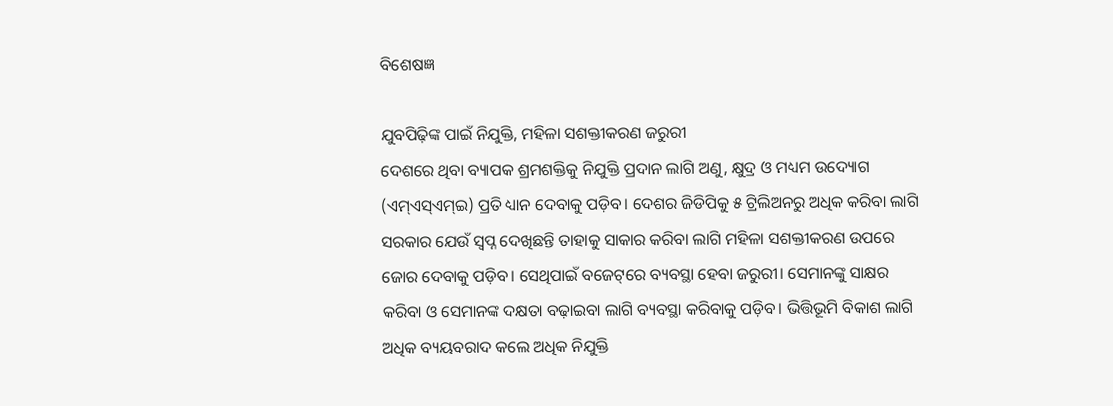ବିଶେଷଜ୍ଞ

ଯୁବପିଢ଼ିଙ୍କ ପାଇଁ ନିଯୁକ୍ତି, ମହିଳା ସଶକ୍ତୀକରଣ ଜରୁରୀ
ଦେଶରେ ଥିବା ବ୍ୟାପକ ଶ୍ରମଶକ୍ତିକୁ ନିଯୁକ୍ତି ପ୍ରଦାନ ଲାଗି ଅଣୁ, କ୍ଷୁଦ୍ର ଓ ମଧ୍ୟମ ଉଦ୍ୟୋଗ (ଏମ୍ଏସ୍‌ଏମ୍ଇ) ପ୍ରତି ଧ୍ୟାନ ଦେବାକୁ ପଡ଼ିବ। ଦେଶର ଜିଡିପିକୁ ୫ ଟ୍ରିଲିଅନରୁ ଅଧିକ କରିବା ଲାଗି ସରକାର ଯେଉଁ ସ୍ବପ୍ନ ଦେଖିଛନ୍ତି ତାହାକୁ ସାକାର କରିବା ଲାଗି ମହିଳା ସଶକ୍ତୀକରଣ ଉପରେ ଜୋର ଦେବାକୁ ପଡ଼ିବ। ସେଥିପାଇଁ ବଜେଟ୍‌ରେ ବ୍ୟବସ୍ଥା ହେବା ଜରୁରୀ। ସେମାନଙ୍କୁ ସାକ୍ଷର କରିବା ଓ ‌ସେମାନଙ୍କ ଦକ୍ଷତା ବଢ଼ାଇବା ଲାଗି ବ୍ୟବସ୍ଥା କରିବାକୁ ପଡ଼ିବ। ଭିତ୍ତିଭୂମି ବିକାଶ ଲାଗି ଅଧିକ ବ୍ୟୟବରାଦ କଲେ ଅଧିକ ନିଯୁକ୍ତି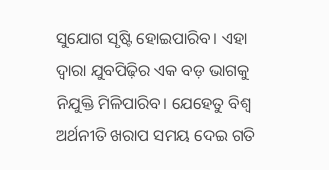ସୁଯୋଗ ସୃଷ୍ଟି ହୋଇପାରିବ। ଏହା ଦ୍ବାରା ଯୁବପିଢ଼ିର ଏକ ବଡ଼ ଭାଗକୁ ନିଯୁକ୍ତି ମିଳିପାରିବ। ଯେହେତୁ ବିଶ୍ବ ଅର୍ଥନୀତି ଖରାପ ସମୟ ଦେଇ ଗତି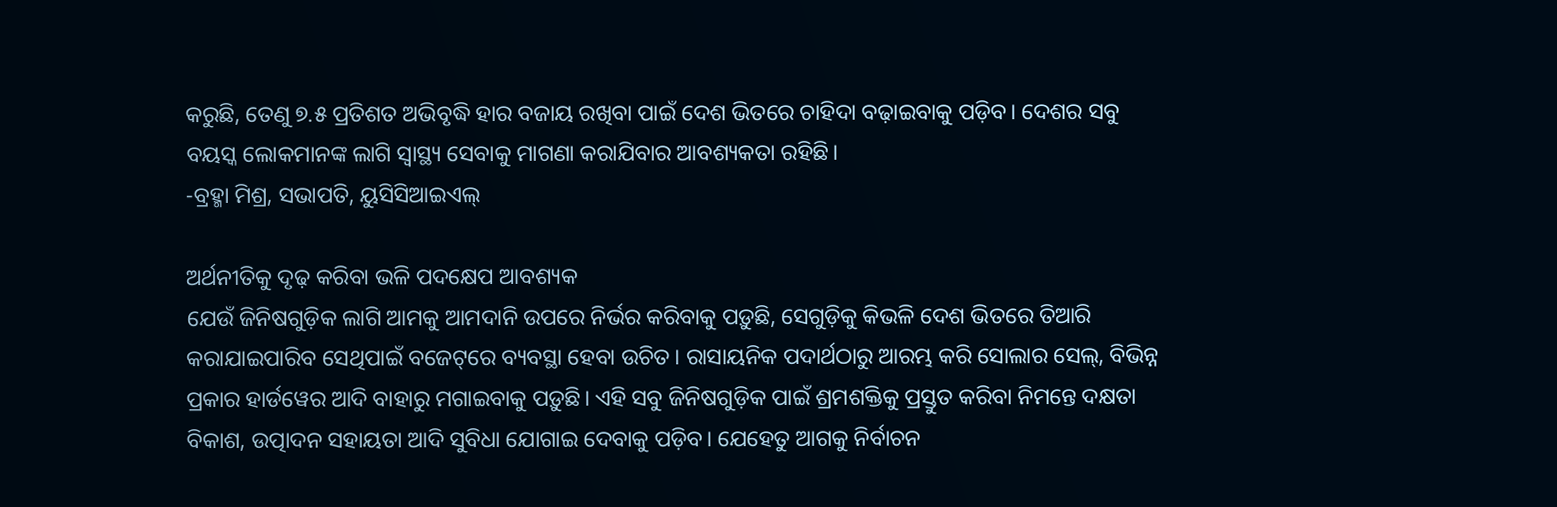କରୁଛି, ତେଣୁ ୭.୫ ପ୍ରତିଶତ ଅଭିବୃଦ୍ଧି ହାର ବଜାୟ ରଖିବା ପାଇଁ ଦେଶ ଭିତରେ ଚାହିଦା ବଢ଼ାଇବାକୁ ପଡ଼ିବ। ଦେଶର ସବୁ ବୟସ୍କ ଲୋକମାନଙ୍କ ଲାଗି ସ୍ବାସ୍ଥ୍ୟ ସେବାକୁ ମାଗଣା କରାଯିବାର ଆବଶ୍ୟକତା ରହିଛି।
-ବ୍ରହ୍ମା ମିଶ୍ର, ସଭାପତି, ୟୁସିସିଆଇଏଲ୍‌

ଅର୍ଥନୀତିକୁ ଦୃଢ଼ କରିବା ଭଳି ପଦକ୍ଷେପ ଆବଶ୍ୟକ
ଯେଉଁ ଜିନିଷଗୁଡ଼ିକ ଲାଗି ଆମକୁ ଆମଦାନି ଉପରେ ନିର୍ଭର କରିବାକୁ ପଡ଼ୁଛି, ସେଗୁଡ଼ିକୁ କିଭଳି ଦେଶ ଭିତରେ ତିଆରି କରାଯାଇପାରିବ ସେଥିପାଇଁ ବଜେଟ୍‌ରେ ବ୍ୟବସ୍ଥା ହେବା ଉଚିତ। ରାସାୟନିକ ପଦାର୍ଥଠାରୁ ଆରମ୍ଭ କରି ସୋଲାର ସେଲ୍, ବିଭିନ୍ନ ପ୍ରକାର ହାର୍ଡ‌ୱେର ଆଦି ବାହାରୁ ମଗାଇବାକୁ ପଡ଼ୁଛି। ଏହି ସବୁ ଜିନିଷଗୁଡ଼ିକ ପାଇଁ ଶ୍ରମଶକ୍ତିକୁ ପ୍ରସ୍ତୁତ କରିବା ନିମନ୍ତେ ଦକ୍ଷତା ବିକାଶ, ଉତ୍ପାଦନ ସହାୟତା ଆଦି ସୁବିଧା ଯୋଗାଇ ଦେବାକୁ ପଡ଼ିବ। ଯେହେତୁ ଆଗକୁ ନିର୍ବାଚନ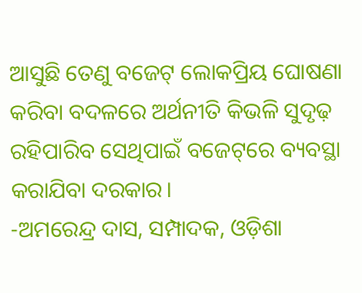ଆସୁଛି ତେଣୁ ବଜେଟ୍ ଲୋକପ୍ରିୟ ଘୋଷଣା କରିବା ବଦଳରେ ଅର୍ଥନୀତି କିଭଳି ସୁଦୃଢ଼ ରହିପାରିବ ସେଥିପାଇଁ ବଜେଟ୍‌ରେ ବ୍ୟବସ୍ଥା କର‌ାଯିବା ଦରକାର।
-ଅମରେନ୍ଦ୍ର ଦାସ, ସମ୍ପାଦକ, ଓଡ଼ିଶା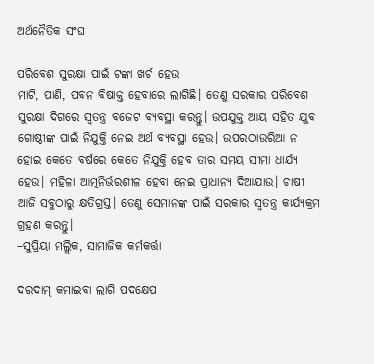ଅର୍ଥନୈତିକ ସଂଘ

ପରିବେଶ ସୁରକ୍ଷା ପାଇଁ ଟଙ୍କା ଖର୍ଚ ହେଉ
ମାଟି, ପାଣି, ପବନ ବିଷାକ୍ତ ହେବାରେ ଲାଗିଛି। ତେଣୁ ସରକାର ପରିବେଶ ସୁରକ୍ଷା ଦିଗରେ ସ୍ବତନ୍ତ୍ର ବଜେଟ ବ୍ୟବସ୍ଥା କରନ୍ତୁ। ଉପଯୁକ୍ତ ଆୟ ସହିତ ଯୁବ ଗୋଷ୍ଠୀଙ୍କ ପାଇଁ ନିଯୁକ୍ତି ନେଇ ଅର୍ଥ ବ୍ୟବସ୍ଥା ହେଉ। ଉପରଠାଉରିଆ ନ ହୋଇ କେତେ ବର୍ଷରେ କେତେ ନିଯୁକ୍ତି ହେବ ତାର ସମୟ ସୀମା ଧାର୍ଯ୍ୟ ହେଉ। ମହିଳା ଆତ୍ମନିର୍ଭରଶୀଳ ହେବା ନେଇ ପ୍ରାଧାନ୍ୟ ଦିଆଯାଉ। ଚାଷୀ ଆଜି ସବୁଠାରୁ କ୍ଷତିଗ୍ରସ୍ତ। ତେଣୁ ସେମାନଙ୍କ ପାଇଁ ସରକାର ସ୍ବତନ୍ତ୍ର କାର୍ଯ୍ୟକ୍ରମ ଗ୍ରହଣ କରନ୍ତୁ।
–ସୁପ୍ରିୟା ମଲ୍ଲିକ, ସାମାଜିକ କର୍ମକର୍ତ୍ତା

ଦରଦାମ୍‌ କମାଇବା ଲାଗି ପଦକ୍ଷେପ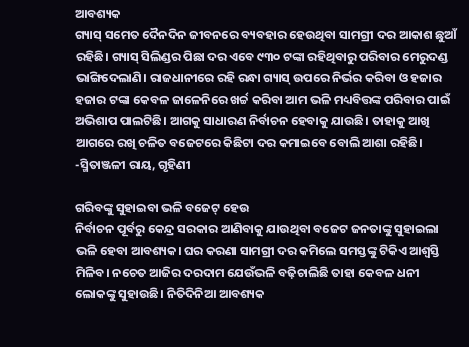ଆବଶ୍ୟକ
ଗ୍ୟାସ୍ ସମେତ ଦୈନଦିନ ଜୀବନରେ ବ୍ୟବହାର ହେଉଥିବା ସାମଗ୍ରୀ ଦର ଆକାଶ ଛୁଆଁ ରହିଛି। ଗ୍ୟାସ୍ ସିଲିଣ୍ଡର ପିଛା ଦର ଏବେ ୯୩୦ ଟଙ୍କା ରହିଥିବାରୁ ପରିବାର ମେରୁଦଣ୍ଡ ଭାଙ୍ଗିଦେଲାଣି। ରାଜଧାନୀରେ ରହି ରନ୍ଧା ଗ୍ୟାସ୍ ଉପରେ ନିର୍ଭର କରିବା ଓ ହଜାର ହଜାର ଟଙ୍କା କେବଳ ଜାଳେନିରେ ଖର୍ଚ୍ଚ କରିବା ଆମ ଭଳି ମଧ୍ୟବିତ୍ତଙ୍କ ପରିବାର ପାଇଁ ଅଭିଶାପ ପାଲଟିଛି। ଆଗକୁ ସାଧାରଣ ନିର୍ବାଚନ ହେବାକୁ ଯାଉଛି। ତାହାକୁ ଆଖି ଆଗରେ ରଖି ଚଳିତ ‌ବଜେଟରେ କିଛିଟା ଦର କମାଇବେ ବୋଲି ଆଶା ରହିଛି।
-ସ୍ମିତାଞ୍ଜଳୀ ରାୟ, ଗୃହିଣୀ

ଗରିବଙ୍କୁ ସୁହାଇବା ଭଳି ବଜେଟ୍‌ ହେଉ
ନିର୍ବାଚନ ପୂର୍ବରୁ କେନ୍ଦ୍ର ସରକାର ଆଣିବାକୁ ଯାଉଥିବା ବଜେଟ ଜନତାଙ୍କୁ ସୁହାଇଲା ଭଳି ହେବା ଆବଶ୍ୟକ। ଘର କରଣା ସାମଗ୍ରୀ ଦର କମିଲେ ସମସ୍ତଙ୍କୁ ଟିକିଏ ଆଶ୍ବସ୍ତି ମିଳିବ। ନଚେତ ଆଜିର ଦରଦାମ ଯେଉଁଭଳି ବଢ଼ିଚାଲିଛି ତାହା କେବଳ ଧନୀ ଲୋକଙ୍କୁ ସୁହାଉଛି। ନିତିଦିନିଆ ଆବଶ୍ୟକ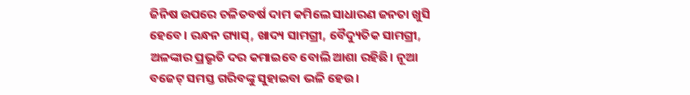ଜିନିଷ ଉପରେ ଚଳିତବ‌ର୍ଷ ଦାମ କମିଲେ ସାଧାରଣ ଜନତା ଖୁସି ହେବେ। ରନ୍ଧନ ଗ୍ୟାସ୍‌, ଖାଦ୍ୟ ସାମଗ୍ରୀ, ବୈଦ୍ୟୁତିକ ସାମଗ୍ରୀ, ଅଳଙ୍କାର ପ୍ରଭୃତି ଦର କମାଇବେ ବୋଲି ଆଶା ରହିଛି। ନୂଆ ବଜେଟ୍ ସମସ୍ତ ଗରିବଙ୍କୁ ସୁହାଇବା ଭଳି ହେଉ।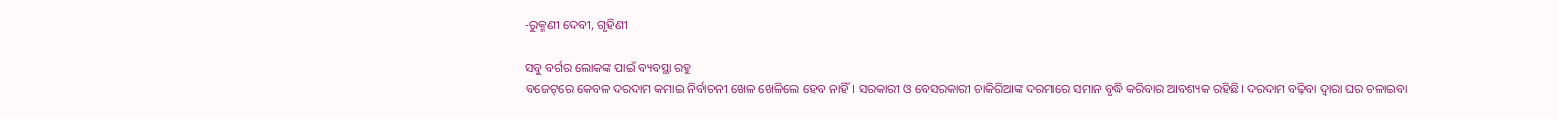-ରୁକ୍ମଣୀ ଦେବୀ, ଗୃହିଣୀ

ସବୁ ବର୍ଗର ଲୋକଙ୍କ ପାଇଁ ବ୍ୟବସ୍ଥା ରହୁ
ବଜେଟ୍‌ରେ କେବଳ ଦରଦାମ କମାଇ ନିର୍ବାଚନୀ ଖେଳ ଖେଳିଲେ ହେବ ନାହିଁ। ସରକାରୀ ଓ ବେସରକାରୀ ଚାକିରିଆଙ୍କ ଦରମାରେ ସମାନ ବୃଦ୍ଧି କରିବାର ଆବଶ୍ୟକ ରହିଛି। ଦରଦାମ ବଢ଼ିବା ଦ୍ବାରା ଘର ଚଳାଇବା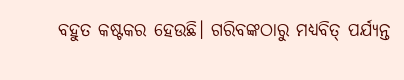ବହୁତ କଷ୍ଟକର ହେଉଛି। ଗରିବଙ୍କଠାରୁ ମଧ୍ୟବିତ୍‌ ପର୍ଯ୍ୟନ୍ତ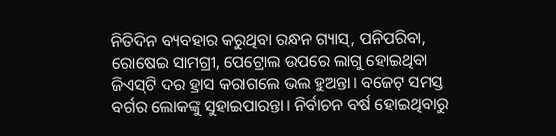ନିତିଦିନ ବ୍ୟବହାର କରୁଥିବା ରନ୍ଧନ ଗ୍ୟାସ୍, ପନିପରିବା, ରୋଷେଇ ସାମଗ୍ରୀ, ପେଟ୍ରୋଲ ଉପରେ ଲାଗୁ ହୋଇଥିବା ଜିଏସ୍‌ଟି ଦର ହ୍ରାସ କରାଗଲେ ଭଲ ହୁଅନ୍ତା। ବଜେଟ୍ ସମସ୍ତ ବର୍ଗର ଲୋକଙ୍କୁ ସୁହାଇପାରନ୍ତା। ନିର୍ବାଚନ ବର୍ଷ ହୋଇଥିବାରୁ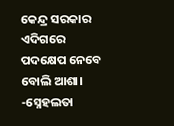କେନ୍ଦ୍ର ସରକାର ଏଦିଗରେ ପଦକ୍ଷେପ ନେବେ ବୋଲି ଆଶା।
-ସ୍ନେହଲତା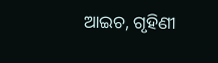ଆଇଚ, ଗୃହିଣୀ